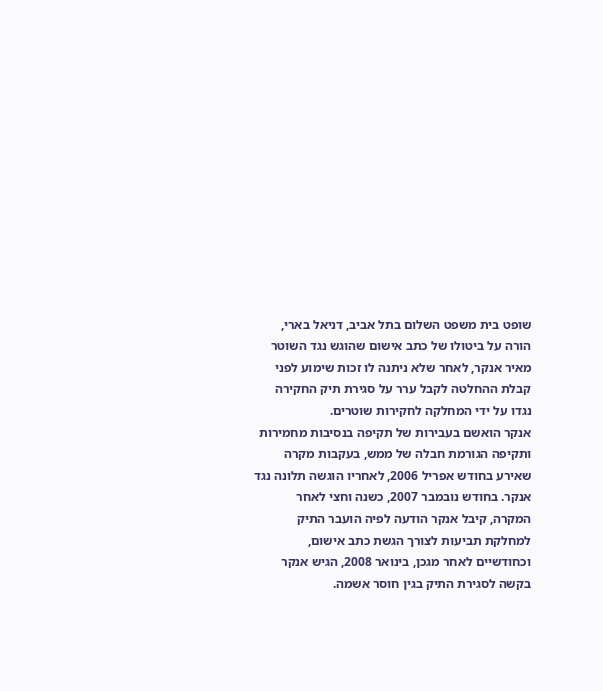שופט בית משפט השלום בתל אביב, דניאל בארי, הורה על ביטולו של כתב אישום שהוגש נגד השוטר מאיר אנקר, לאחר שלא ניתנה לו זכות שימוע לפני קבלת ההחלטה לקבל ערר על סגירת תיק החקירה נגדו על ידי המחלקה לחקירות שוטרים.
אנקר הואשם בעבירות של תקיפה בנסיבות מחמירות ותקיפה הגורמת חבלה של ממש, בעקבות מקרה שאירע בחודש אפריל 2006, לאחריו הוגשה תלונה נגד אנקר. בחודש נובמבר 2007, כשנה וחצי לאחר המקרה, קיבל אנקר הודעה לפיה הועבר התיק למחלקת תביעות לצורך הגשת כתב אישום, וכחודשיים לאחר מגכן, בינואר 2008, הגיש אנקר בקשה לסגירת התיק בגין חוסר אשמה.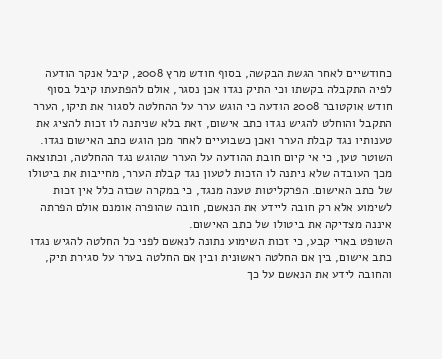כחודשיים לאחר הגשת הבקשה, בסוף חודש מרץ 2008, קיבל אנקר הודעה לפיה התקבלה בקשתו וכי התיק נגדו אכן נסגר, אולם להפתעתו קיבל בסוף חודש אוקטובר 2008 הודעה כי הוגש ערר על ההחלטה לסגור את תיקו, הערר התקבל והוחלט להגיש נגדו כתב אישום, זאת בלא שניתנה לו זכות להציג את טענותיו נגד קבלת הערר ואכן כשבועיים לאחר מכן הוגש כתב האישום נגדו.
השוטר טען, כי אי קיום חובת ההודעה על הערר שהוגש נגד ההחלטה, וכתוצאה מכך העובדה שלא ניתנה לו הזכות לטעון נגד קבלת הערר, מחייבות את ביטולו של כתב האישום. הפרקליטות טענה מנגד, כי במקרה שכזה כלל אין זכות לשימוע אלא רק חובה ליידע את הנאשם, חובה שהופרה אומנם אולם הפרתה איננה מצדיקה את ביטולו של כתב האישום.
השופט בארי קבע, כי זכות השימוע נתונה לנאשם לפני כל החלטה להגיש נגדו כתב אישום, בין אם החלטה ראשונית ובין אם החלטה בערר על סגירת תיק, והחובה לידע את הנאשם על כך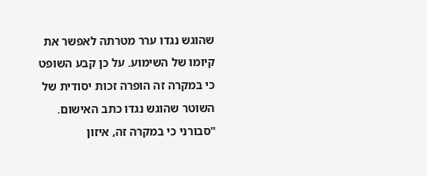שהוגש נגדו ערר מטרתה לאפשר את קיומו של השימוע. על כן קבע השופט כי במקרה זה הופרה זכות יסודית של השוטר שהוגש נגדו כתב האישום.
"סבורני כי במקרה זה, איזון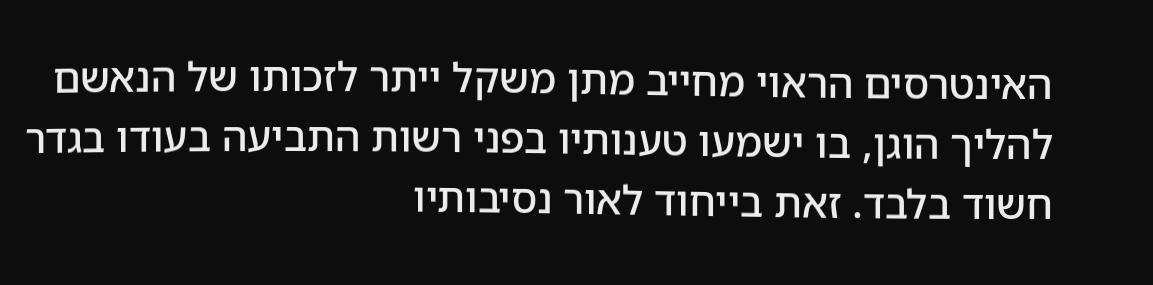האינטרסים הראוי מחייב מתן משקל ייתר לזכותו של הנאשם להליך הוגן, בו ישמעו טענותיו בפני רשות התביעה בעודו בגדר חשוד בלבד. זאת בייחוד לאור נסיבותיו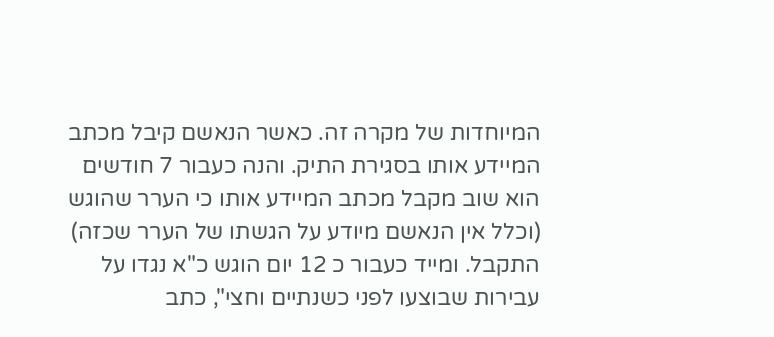המיוחדות של מקרה זה. כאשר הנאשם קיבל מכתב המיידע אותו בסגירת התיק. והנה כעבור 7 חודשים הוא שוב מקבל מכתב המיידע אותו כי הערר שהוגש (וכלל אין הנאשם מיודע על הגשתו של הערר שכזה) התקבל. ומייד כעבור כ 12 יום הוגש כ"א נגדו על עבירות שבוצעו לפני כשנתיים וחצי", כתב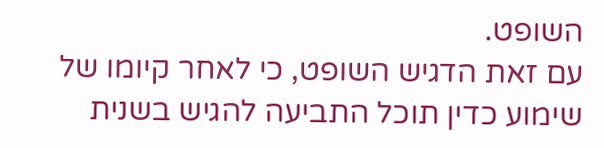השופט.
עם זאת הדגיש השופט, כי לאחר קיומו של שימוע כדין תוכל התביעה להגיש בשנית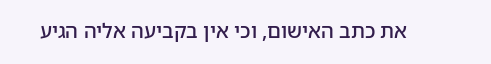את כתב האישום, וכי אין בקביעה אליה הגיע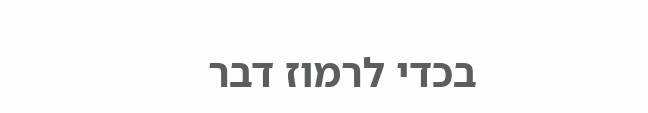בכדי לרמוז דבר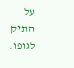על התיק לגופו.